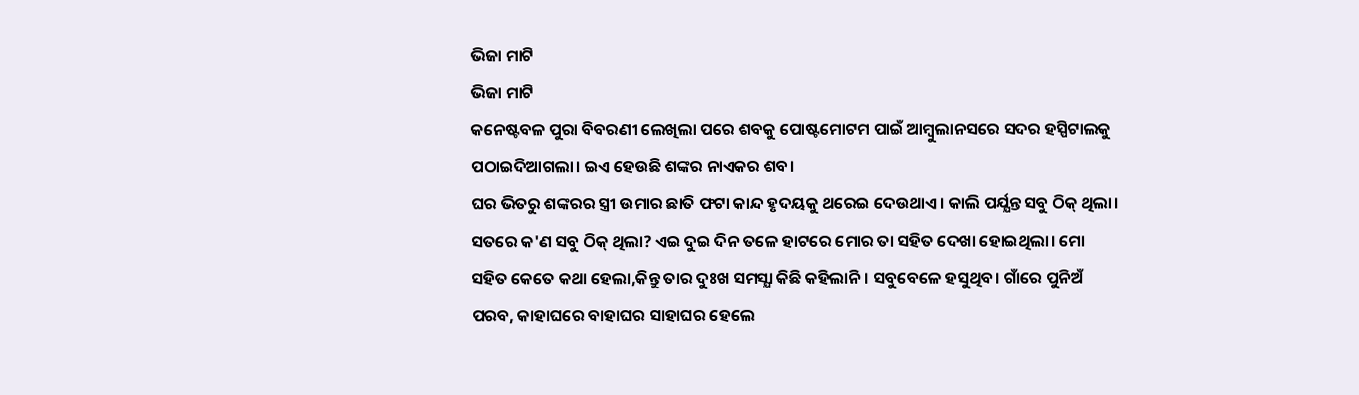ଭିଜା ମାଟି
ଭିଜା ମାଟି
କନେଷ୍ଟବଳ ପୁରା ବିବରଣୀ ଲେଖିଲା ପରେ ଶବକୁ ପୋଷ୍ଟମୋଟମ ପାଇଁ ଆମ୍ବୁଲାନସରେ ସଦର ହସ୍ପିଟାଲକୁ ପଠାଇଦିଆଗଲା। ଇଏ ହେଉଛି ଶଙ୍କର ନାଏକର ଶବ।
ଘର ଭିତରୁ ଶଙ୍କରର ସ୍ତ୍ରୀ ଉମାର ଛାତି ଫଟା କାନ୍ଦ ହୃଦୟକୁ ଥରେଇ ଦେଉଥାଏ। କାଲି ପର୍ଯ୍ଯନ୍ତ ସବୁ ଠିକ୍ ଥିଲା। ସତରେ କ'ଣ ସବୁ ଠିକ୍ ଥିଲା? ଏଇ ଦୁଇ ଦିନ ତଳେ ହାଟରେ ମୋର ତା ସହିତ ଦେଖା ହୋଇଥିଲା। ମୋ ସହିତ କେତେ କଥା ହେଲା,କିନ୍ତୁ ତାର ଦୁଃଖ ସମସ୍ଯା କିଛି କହିଲାନି। ସବୁବେଳେ ହସୁଥିବ। ଗାଁରେ ପୁନିଅଁ ପରବ, କାହାଘରେ ବାହାଘର ସାହାଘର ହେଲେ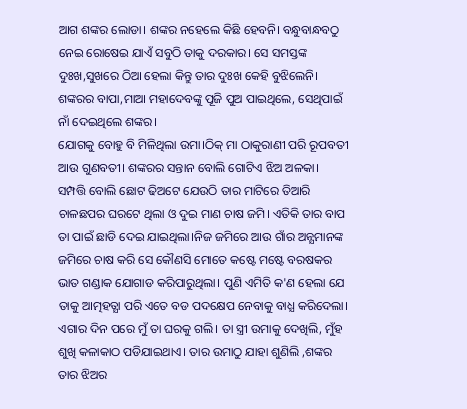ଆଗ ଶଙ୍କର ଲୋଡା। ଶଙ୍କର ନହେଲେ କିଛି ହେବନି। ବନ୍ଧୁବାନ୍ଧବଠୁ ନେଇ ରୋଷେଇ ଯାଏଁ ସବୁଠି ତାକୁ ଦରକାର। ସେ ସମସ୍ତଙ୍କ ଦୁଃଖ,ସୁଖରେ ଠିଆ ହେଲା କିନ୍ତୁ ତାର ଦୁଃଖ କେହି ବୁଝିଲେନି।
ଶଙ୍କରର ବାପା,ମାଆ ମହାଦେବଙ୍କୁ ପୂଜି ପୁଅ ପାଇଥିଲେ, ସେଥିପାଇଁ ନାଁ ଦେଇଥିଲେ ଶଙ୍କର।
ଯୋଗକୁ ବୋହୁ ବି ମିଳିଥିଲା ଉମା।ଠିକ୍ ମା ଠାକୁରାଣୀ ପରି ରୂପବତୀ ଆଉ ଗୁଣବତୀ। ଶଙ୍କରର ସନ୍ତାନ ବୋଲି ଗୋଟିଏ ଝିଅ ଅଳକା। ସମ୍ପତ୍ତି ବୋଲି ଛୋଟ ଢିଅଟେ ଯେଉଠି ତାର ମାଟିରେ ତିଆରି ଚାଳଛପର ଘରଟେ ଥିଲା ଓ ଦୁଇ ମାଣ ଚାଷ ଜମି। ଏତିକି ତାର ବାପ ତା ପାଇଁ ଛାଡି ଦେଇ ଯାଇଥିଲା।ନିଜ ଜମିରେ ଆଉ ଗାଁର ଅନ୍ଯମାନଙ୍କ ଜମିରେ ଚାଷ କରି ସେ କୌଣସି ମୋତେ କଷ୍ଟେ ମଷ୍ଟେ ବରଷକର ଭାତ ଗଣ୍ଡାକ ଯୋଗାଡ କରିପାରୁଥିଲା। ପୁଣି ଏମିତି କ'ଣ ହେଲା ଯେ ତାକୁ ଆତ୍ମହତ୍ଯା ପରି ଏତେ ବଡ ପଦକ୍ଷେପ ନେବାକୁ ବାଧ୍ଯ କରିଦେଲା। ଏଗାର ଦିନ ପରେ ମୁଁ ତା ଘରକୁ ଗଲି। ତା ସ୍ତ୍ରୀ ଉମାକୁ ଦେଖିଲି, ମୁଁହ ଶୁଖି କଳାକାଠ ପଡିଯାଇଥାଏ। ତାର ଉମାଠୁ ଯାହା ଶୁଣିଲି ,ଶଙ୍କର ତାର ଝିଅର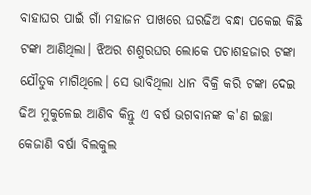ବାହାଘର ପାଇଁ ଗାଁ ମହାଜନ ପାଖରେ ଘରଢିଅ ବନ୍ଧା ପକେଇ କିଛି ଟଙ୍କା ଆଣିଥିଲା। ଝିଅର ଶଶୁରଘର ଲୋକେ ପଚାଶହଜାର ଟଙ୍କା ଯୌତୁକ ମାଗିଥିଲେ। ସେ ଭାବିଥିଲା ଧାନ ବିକ୍ରି କରି ଟଙ୍କା ଦେଇ ଢିଅ ମୁକୁଳେଇ ଆଣିବ କିନ୍ତୁ ଏ ବର୍ଷ ଭଗବାନଙ୍କ କ'ଣ ଇଚ୍ଛା କେଜାଣି ବର୍ଷା ବିଲକୁଲ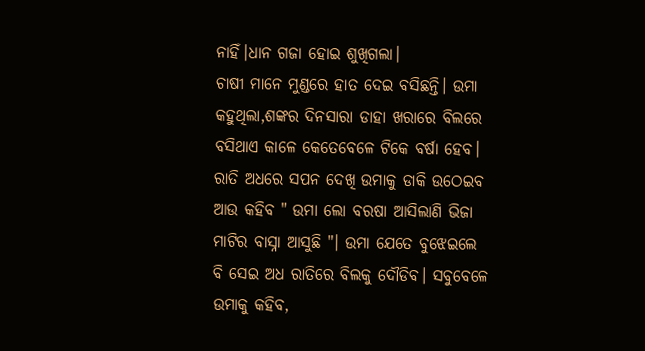ନାହିଁ।ଧାନ ଗଜା ହୋଇ ଶୁଖିଗଲା।
ଚାଷୀ ମାନେ ମୁଣ୍ଡରେ ହାତ ଦେଇ ବସିଛନ୍ତି। ଉମା କହୁଥିଲା,ଶଙ୍କର ଦିନସାରା ଡାହା ଖରାରେ ବିଲରେ ବସିଥାଏ କାଳେ କେତେବେଳେ ଟିକେ ବର୍ଷା ହେବ। ରାତି ଅଧରେ ସପନ ଦେଖି ଉମାକୁ ଡାକି ଉଠେଇବ ଆଉ କହିବ " ଉମା ଲୋ ବରଷା ଆସିଲାଣି ଭିଜା ମାଟିର ବାସ୍ନା ଆସୁଛି "। ଉମା ଯେତେ ବୁଝେଇଲେ ବି ସେଇ ଅଧ ରାତିରେ ବିଲକୁ ଦୌଡିବ। ସବୁବେଳେ ଉମାକୁ କହିବ,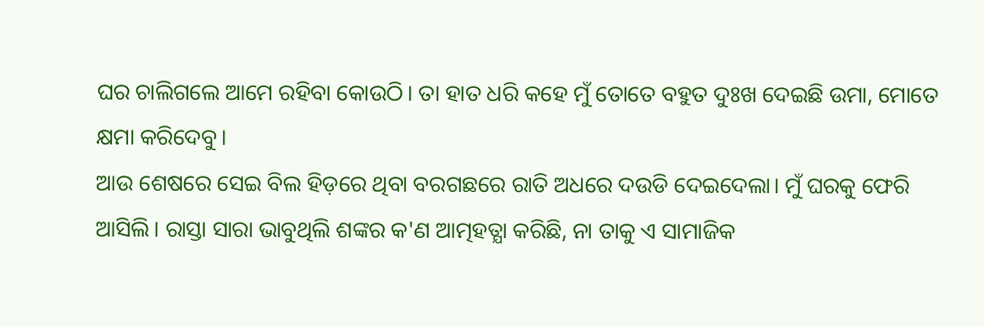ଘର ଚାଲିଗଲେ ଆମେ ରହିବା କୋଉଠି। ତା ହାତ ଧରି କହେ ମୁଁ ତୋତେ ବହୁତ ଦୁଃଖ ଦେଇଛି ଉମା, ମୋତେ କ୍ଷମା କରିଦେବୁ।
ଆଉ ଶେଷରେ ସେଇ ବିଲ ହିଡ଼ରେ ଥିବା ବରଗଛରେ ରାତି ଅଧରେ ଦଉଡି ଦେଇଦେଲା। ମୁଁ ଘରକୁ ଫେରି ଆସିଲି। ରାସ୍ତା ସାରା ଭାବୁଥିଲି ଶଙ୍କର କ'ଣ ଆତ୍ମହତ୍ଯା କରିଛି, ନା ତାକୁ ଏ ସାମାଜିକ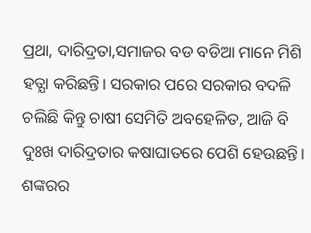ପ୍ରଥା, ଦାରିଦ୍ରତା,ସମାଜର ବଡ ବଡିଆ ମାନେ ମିଶି ହତ୍ଯା କରିଛନ୍ତି। ସରକାର ପରେ ସରକାର ବଦଳି ଚଲିଛି କିନ୍ତୁ ଚାଷୀ ସେମିତି ଅବହେଳିତ, ଆଜି ବି ଦୁଃଖ ଦାରିଦ୍ରତାର କଷାଘାତରେ ପେଶି ହେଉଛନ୍ତି।
ଶଙ୍କରର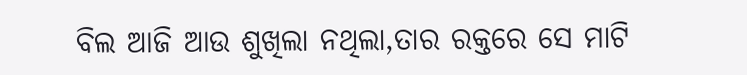ବିଲ ଆଜି ଆଉ ଶୁଖିଲା ନଥିଲା,ତାର ରକ୍ତରେ ସେ ମାଟି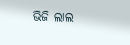ଭିଜି ଲାଲ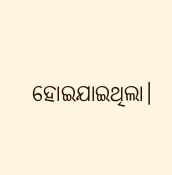ହୋଇଯାଇଥିଲା।